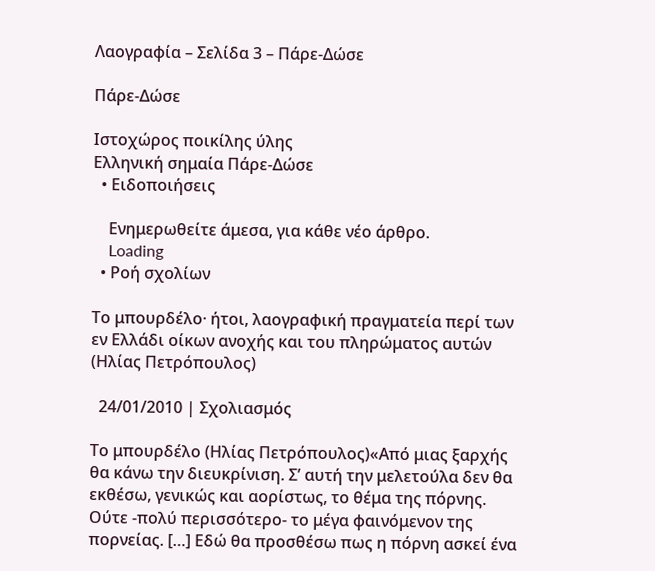Λαογραφία – Σελίδα 3 – Πάρε-Δώσε

Πάρε-Δώσε

Ιστοχώρος ποικίλης ύλης
Ελληνική σημαία Πάρε-Δώσε
  • Ειδοποιήσεις

    Ενημερωθείτε άμεσα, για κάθε νέο άρθρο.
    Loading
  • Ροή σχολίων

Το μπουρδέλο· ήτοι, λαογραφική πραγματεία περί των εν Ελλάδι οίκων ανοχής και του πληρώματος αυτών (Ηλίας Πετρόπουλος)

  24/01/2010 | Σχολιασμός

Το μπουρδέλο (Ηλίας Πετρόπουλος)«Από μιας ξαρχής θα κάνω την διευκρίνιση. Σ’ αυτή την μελετούλα δεν θα εκθέσω, γενικώς και αορίστως, το θέμα της πόρνης. Ούτε -πολύ περισσότερο- το μέγα φαινόμενον της πορνείας. […] Εδώ θα προσθέσω πως η πόρνη ασκεί ένα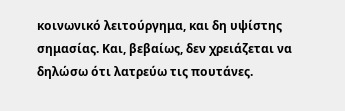κοινωνικό λειτούργημα, και δη υψίστης σημασίας. Και, βεβαίως, δεν χρειάζεται να δηλώσω ότι λατρεύω τις πουτάνες.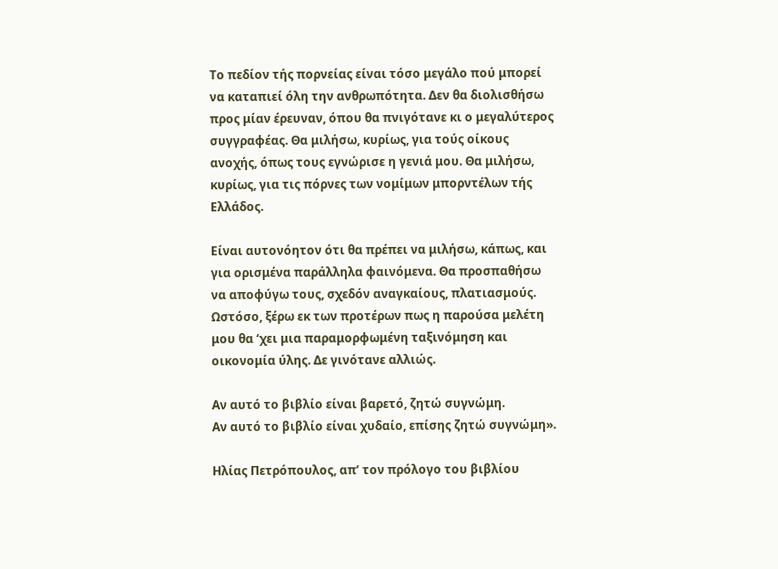Το πεδίον τής πορνείας είναι τόσο μεγάλο πού μπορεί να καταπιεί όλη την ανθρωπότητα. Δεν θα διολισθήσω προς μίαν έρευναν, όπου θα πνιγότανε κι ο μεγαλύτερος συγγραφέας. Θα μιλήσω, κυρίως, για τούς οίκους ανοχής, όπως τους εγνώρισε η γενιά μου. Θα μιλήσω, κυρίως, για τις πόρνες των νομίμων μπορντέλων τής Ελλάδος.

Είναι αυτονόητον ότι θα πρέπει να μιλήσω, κάπως, και για ορισμένα παράλληλα φαινόμενα. Θα προσπαθήσω να αποφύγω τους, σχεδόν αναγκαίους, πλατιασμούς. Ωστόσο, ξέρω εκ των προτέρων πως η παρούσα μελέτη μου θα ‘χει μια παραμορφωμένη ταξινόμηση και οικονομία ύλης. Δε γινότανε αλλιώς.

Αν αυτό το βιβλίο είναι βαρετό, ζητώ συγνώμη.
Αν αυτό το βιβλίο είναι χυδαίο, επίσης ζητώ συγνώμη».

Ηλίας Πετρόπουλος, απ’ τον πρόλογο του βιβλίου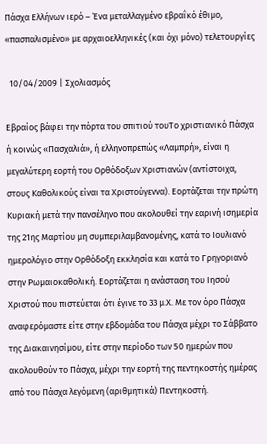Πάσχα Ελλήνων ιερό – Ένα μεταλλαγμένο εβραΐκό έθιμο, «πασπαλισμένο» με αρχαιοελληνικές (και όχι μόνο) τελετουργίες

  10/04/2009 | Σχολιασμός

Εβραίος βάφει την πόρτα του σπιτιού τουΤο χριστιανικό Πάσχα ή κοινώς «Πασχαλιά», ή ελληνοπρεπώς «Λαμπρή», είναι η μεγαλύτερη εορτή του Ορθόδοξων Χριστιανών (αντίστοιχα, στους Καθολικούς είναι τα Χριστούγεννα). Εορτάζεται την πρώτη Κυριακή μετά την πανσέληνο που ακολουθεί την εαρινή ισημερία της 21ης Μαρτίου μη συμπεριλαμβανομένης, κατά το Ιουλιανό ημερολόγιο στην Ορθόδοξη εκκλησία και κατά το Γρηγοριανό στην Ρωμαιοκαθολική. Εορτάζεται η ανάσταση του Ιησού Χριστού που πιστεύεται ότι έγινε το 33 μ.Χ. Με τον όρο Πάσχα αναφερόμαστε είτε στην εβδομάδα του Πάσχα μέχρι το Σάββατο της Διακαινησίμου, είτε στην περίοδο των 50 ημερών που ακολουθούν το Πάσχα, μέχρι την εορτή της πεντηκοστής ημέρας από του Πάσχα λεγόμενη (αριθμητικά) Πεντηκοστή.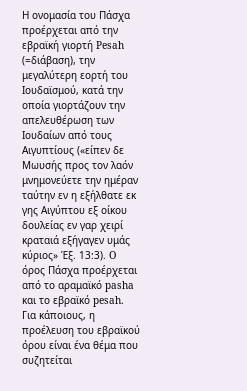Η ονομασία του Πάσχα προέρχεται από την εβραϊκή γιορτή Pesah (=διάβαση), την μεγαλύτερη εορτή του Ιουδαϊσμού, κατά την οποία γιορτάζουν την απελευθέρωση των Ιουδαίων από τους Αιγυπτίους («είπεν δε Μωυσής προς τον λαόν μνημονεύετε την ημέραν ταύτην εν η εξήλθατε εκ γης Αιγύπτου εξ οίκου δουλείας εν γαρ χειρί κραταιά εξήγαγεν υμάς κύριος» Έξ. 13:3). O όρος Πάσχα προέρχεται από το αραμαϊκό pasha και το εβραϊκό pesah. Για κάποιους, η προέλευση του εβραϊκού όρου είναι ένα θέμα που συζητείται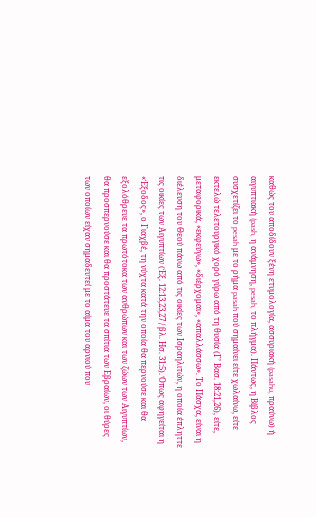καθώς του αποδίδουν ξένη ετυμολογία, ασσυριακή (pasahu, πραύνω) ή αιγυπτιακή (pash, η ανάμνηση, pesah, το πλήγμα). Πάντως, η Βίβλος συσχετίζει το pesah με το ρήμα pasah πού σημαίνει είτε χωλαίνω, είτε εκτελώ τελετουργικό χορό γύρω από τη θυσία (Γ’ Βασ. 18:21,26), είτε, μεταφορικά, «εκφεύγω», «διέρχομαι», «απαλλάσσω». Το Πάσχα, είναι η διέλευση του Θεού πάνω από τις οικίες των Ισραηλιτών, η οποία έπληττε τις οικίες των Αιγυπτίων (Έξ. 12:13,23,27 / βλ. Ησ. 31:5). Όπως αφηγείται η «Έξοδος», ο Γιαχβέ, τη νύχτα κατά την οποία θα περνούσε και θα εξολόθρευε τα πρωτότοκα των ανθρώπων και των ζώων των Αιγυπτίων, θα προσπερνούσε και θα προστάτευε τα σπίτια των Εβραίων, οι θύρες των οποίων είχαν σημαδευτεί με το αίμα του αρνιού που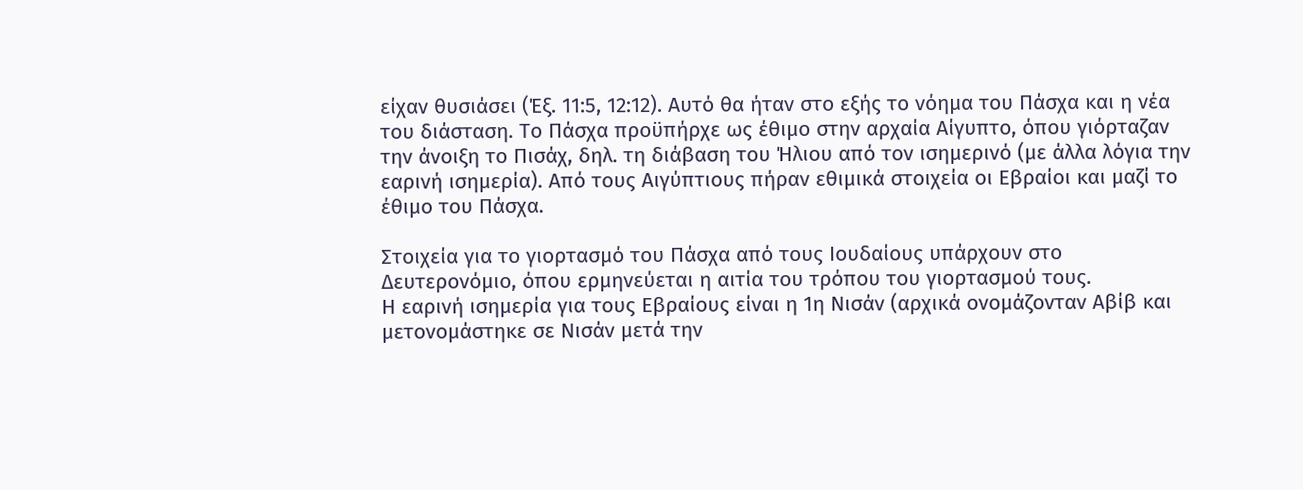είχαν θυσιάσει (Έξ. 11:5, 12:12). Αυτό θα ήταν στο εξής το νόημα του Πάσχα και η νέα του διάσταση. Το Πάσχα προϋπήρχε ως έθιμο στην αρχαία Αίγυπτο, όπου γιόρταζαν την άνοιξη το Πισάχ, δηλ. τη διάβαση του Ήλιου από τον ισημερινό (με άλλα λόγια την εαρινή ισημερία). Από τους Αιγύπτιους πήραν εθιμικά στοιχεία οι Εβραίοι και μαζί το έθιμο του Πάσχα.

Στοιχεία για το γιορτασμό του Πάσχα από τους Ιουδαίους υπάρχουν στο Δευτερονόμιο, όπου ερμηνεύεται η αιτία του τρόπου του γιορτασμού τους.
Η εαρινή ισημερία για τους Εβραίους είναι η 1η Νισάν (αρχικά ονομάζονταν Αβίβ και μετονομάστηκε σε Νισάν μετά την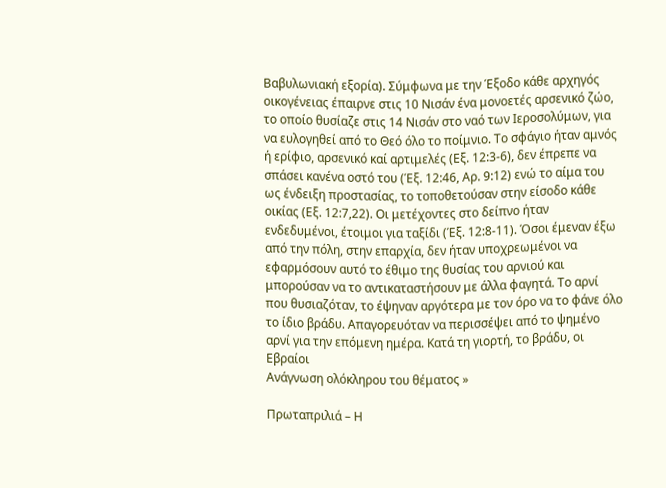Βαβυλωνιακή εξορία). Σύμφωνα με την Έξοδο κάθε αρχηγός οικογένειας έπαιρνε στις 10 Νισάν ένα μονοετές αρσενικό ζώο, το οποίο θυσίαζε στις 14 Νισάν στο ναό των Ιεροσολύμων, για να ευλογηθεί από το Θεό όλο το ποίμνιο. Το σφάγιο ήταν αμνός ή ερίφιο, αρσενικό καί αρτιμελές (Εξ. 12:3-6), δεν έπρεπε να σπάσει κανένα οστό του (Έξ. 12:46, Αρ. 9:12) ενώ το αίμα του ως ένδειξη προστασίας, το τοποθετούσαν στην είσοδο κάθε οικίας (Εξ. 12:7,22). Οι μετέχοντες στο δείπνο ήταν ενδεδυμένοι, έτοιμοι για ταξίδι (Έξ. 12:8-11). Όσοι έμεναν έξω από την πόλη, στην επαρχία, δεν ήταν υποχρεωμένοι να εφαρμόσουν αυτό το έθιμο της θυσίας του αρνιού και μπορούσαν να το αντικαταστήσουν με άλλα φαγητά. Το αρνί που θυσιαζόταν, το έψηναν αργότερα με τον όρο να το φάνε όλο το ίδιο βράδυ. Απαγορευόταν να περισσέψει από το ψημένο αρνί για την επόμενη ημέρα. Κατά τη γιορτή, το βράδυ, οι Εβραίοι
Ανάγνωση ολόκληρου του θέματος »

Πρωταπριλιά – Η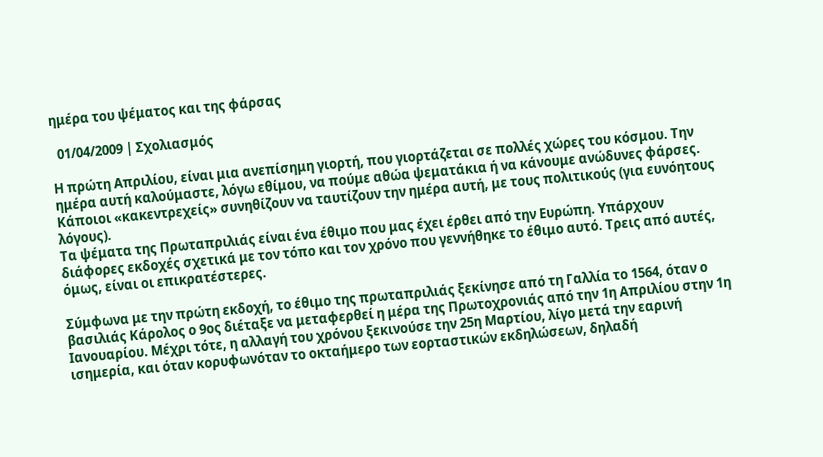ημέρα του ψέματος και της φάρσας

  01/04/2009 | Σχολιασμός

Η πρώτη Απριλίου, είναι μια ανεπίσημη γιορτή, που γιορτάζεται σε πολλές χώρες του κόσμου. Την ημέρα αυτή καλούμαστε, λόγω εθίμου, να πούμε αθώα ψεματάκια ή να κάνουμε ανώδυνες φάρσες. Κάποιοι «κακεντρεχείς» συνηθίζουν να ταυτίζουν την ημέρα αυτή, με τους πολιτικούς (για ευνόητους λόγους).
Τα ψέματα της Πρωταπριλιάς είναι ένα έθιμο που μας έχει έρθει από την Ευρώπη. Υπάρχουν διάφορες εκδοχές σχετικά με τον τόπο και τον χρόνο που γεννήθηκε το έθιμο αυτό. Τρεις από αυτές, όμως, είναι οι επικρατέστερες.

Σύμφωνα με την πρώτη εκδοχή, το έθιμο της πρωταπριλιάς ξεκίνησε από τη Γαλλία το 1564, όταν ο βασιλιάς Κάρολος ο 9ος διέταξε να μεταφερθεί η μέρα της Πρωτοχρονιάς από την 1η Απριλίου στην 1η Ιανουαρίου. Μέχρι τότε, η αλλαγή του χρόνου ξεκινούσε την 25η Μαρτίου, λίγο μετά την εαρινή ισημερία, και όταν κορυφωνόταν το οκταήμερο των εορταστικών εκδηλώσεων, δηλαδή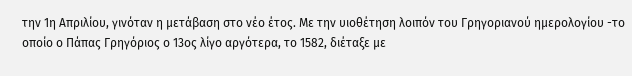την 1η Απριλίου, γινόταν η μετάβαση στο νέο έτος. Με την υιοθέτηση λοιπόν του Γρηγοριανού ημερολογίου -το οποίο ο Πάπας Γρηγόριος ο 13ος λίγο αργότερα, το 1582, διέταξε με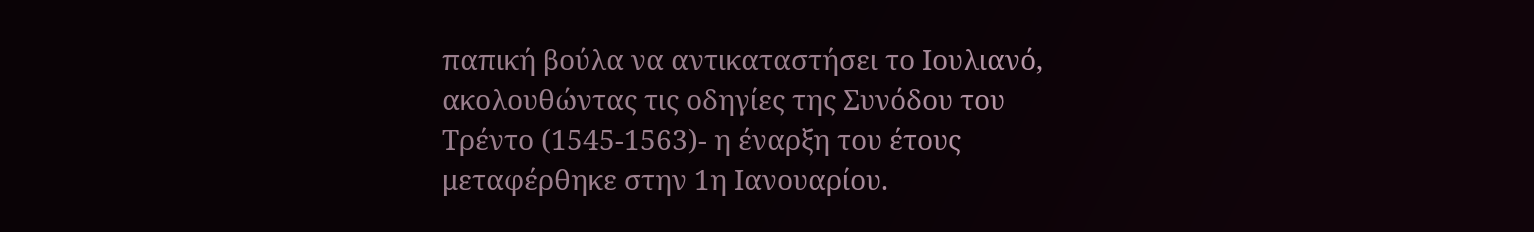παπική βούλα να αντικαταστήσει το Ιουλιανό, ακολουθώντας τις οδηγίες της Συνόδου του Τρέντο (1545-1563)- η έναρξη του έτους μεταφέρθηκε στην 1η Ιανουαρίου.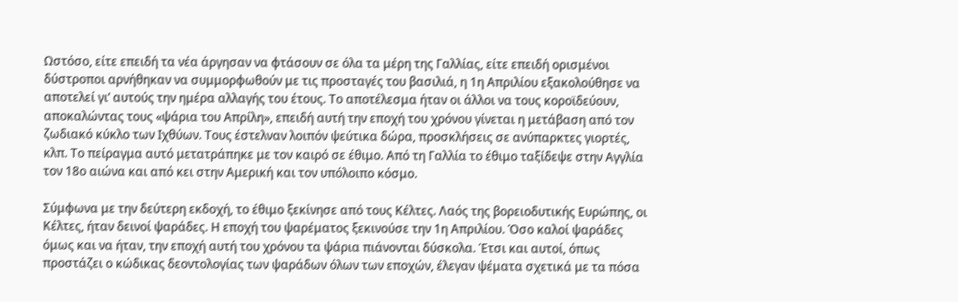Ωστόσο, είτε επειδή τα νέα άργησαν να φτάσουν σε όλα τα μέρη της Γαλλίας, είτε επειδή ορισμένοι δύστροποι αρνήθηκαν να συμμορφωθούν με τις προσταγές του βασιλιά, η 1η Απριλίου εξακολούθησε να αποτελεί γι’ αυτούς την ημέρα αλλαγής του έτους. Το αποτέλεσμα ήταν οι άλλοι να τους κοροϊδεύουν, αποκαλώντας τους «ψάρια του Απρίλη», επειδή αυτή την εποχή του χρόνου γίνεται η μετάβαση από τον ζωδιακό κύκλο των Ιχθύων. Τους έστελναν λοιπόν ψεύτικα δώρα, προσκλήσεις σε ανύπαρκτες γιορτές, κλπ. Το πείραγμα αυτό μετατράπηκε με τον καιρό σε έθιμο. Από τη Γαλλία το έθιμο ταξίδεψε στην Αγγλία τον 18ο αιώνα και από κει στην Αμερική και τον υπόλοιπο κόσμο.

Σύμφωνα με την δεύτερη εκδοχή, το έθιμο ξεκίνησε από τους Κέλτες. Λαός της βορειοδυτικής Ευρώπης, οι Κέλτες, ήταν δεινοί ψαράδες. Η εποχή του ψαρέματος ξεκινούσε την 1η Απριλίου. Όσο καλοί ψαράδες όμως και να ήταν, την εποχή αυτή του χρόνου τα ψάρια πιάνονται δύσκολα. Έτσι και αυτοί, όπως προστάζει ο κώδικας δεοντολογίας των ψαράδων όλων των εποχών, έλεγαν ψέματα σχετικά με τα πόσα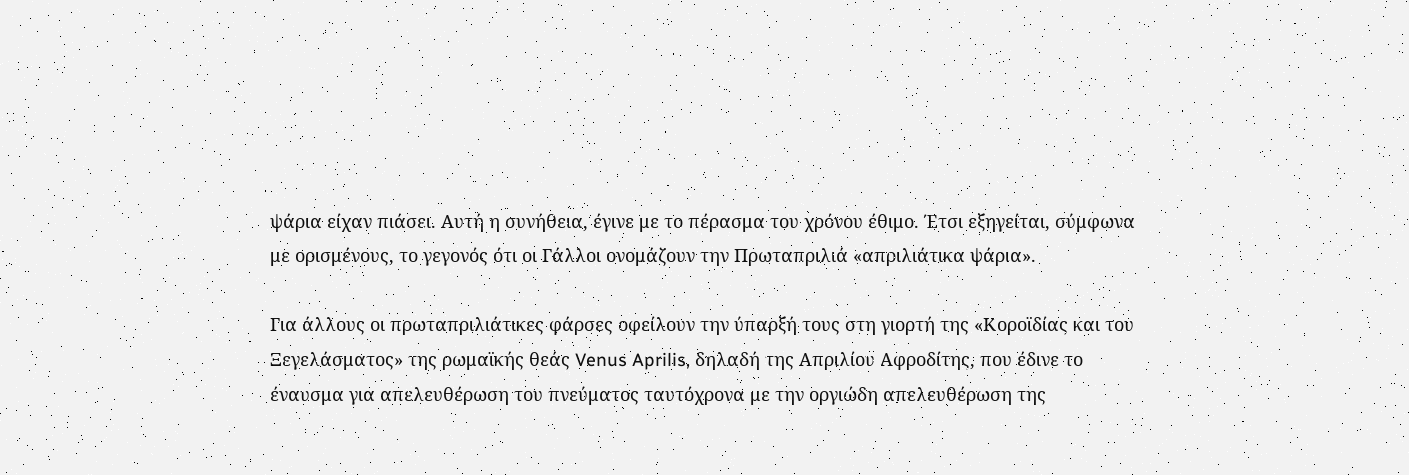ψάρια είχαν πιάσει. Αυτή η συνήθεια, έγινε με το πέρασμα του χρόνου έθιμο. Έτσι εξηγείται, σύμφωνα με ορισμένους, το γεγονός ότι οι Γάλλοι ονομάζουν την Πρωταπριλιά «απριλιάτικα ψάρια».

Για άλλους οι πρωταπριλιάτικες φάρσες οφείλουν την ύπαρξή τους στη γιορτή της «Κοροϊδίας και του Ξεγελάσματος» της ρωμαϊκής θεάς Venus Aprilis, δηλαδή της Απριλίου Αφροδίτης, που έδινε το έναυσμα για απελευθέρωση του πνεύματος ταυτόχρονα με την οργιώδη απελευθέρωση της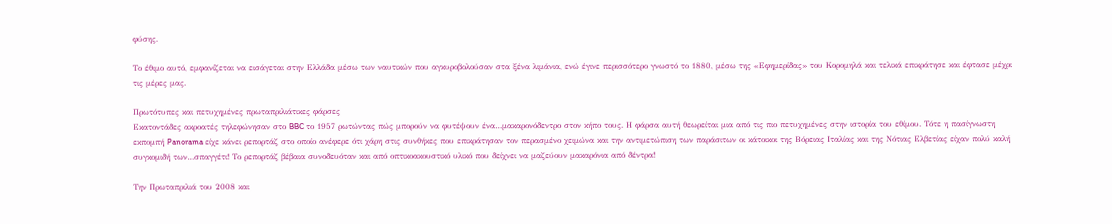φύσης.

Το έθιμο αυτό, εμφανίζεται να εισάγεται στην Ελλάδα μέσω των ναυτικών που αγκυροβολούσαν στα ξένα λιμάνια, ενώ έγινε περισσότερο γνωστό το 1880, μέσω της «Εφημερίδας» του Κορομηλά και τελικά επικράτησε και έφτασε μέχρι τις μέρες μας.

Πρωτότυπες και πετυχημένες πρωταπριλιάτικες φάρσες
Εκατοντάδες ακροατές τηλεφώνησαν στο BBC το 1957 ρωτώντας πώς μπορούν να φυτέψουν ένα…μακαρονόδεντρο στον κήπο τους. Η φάρσα αυτή θεωρείται μια από τις πιο πετυχημένες στην ιστορία του εθίμου. Τότε η πασίγνωστη εκπομπή Panorama είχε κάνει ρεπορτάζ στο οποίο ανέφερε ότι χάρη στις συνθήκες που επικράτησαν τον περασμένο χειμώνα και την αντιμετώπιση των παράσιτων οι κάτοικοι της Βόρειας Ιταλίας και της Νότιας Ελβετίας είχαν πολύ καλή συγκομιδή των…σπαγγέτι! Το ρεπορτάζ βέβαια συνοδευόταν και από οπτικοακουστικό υλικό που δείχνει να μαζεύουν μακαρόνια από δέντρα!

Την Πρωταπριλιά του 2008 και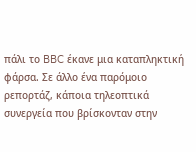πάλι το BBC έκανε μια καταπληκτική φάρσα. Σε άλλο ένα παρόμοιο ρεπορτάζ, κάποια τηλεοπτικά συνεργεία που βρίσκονταν στην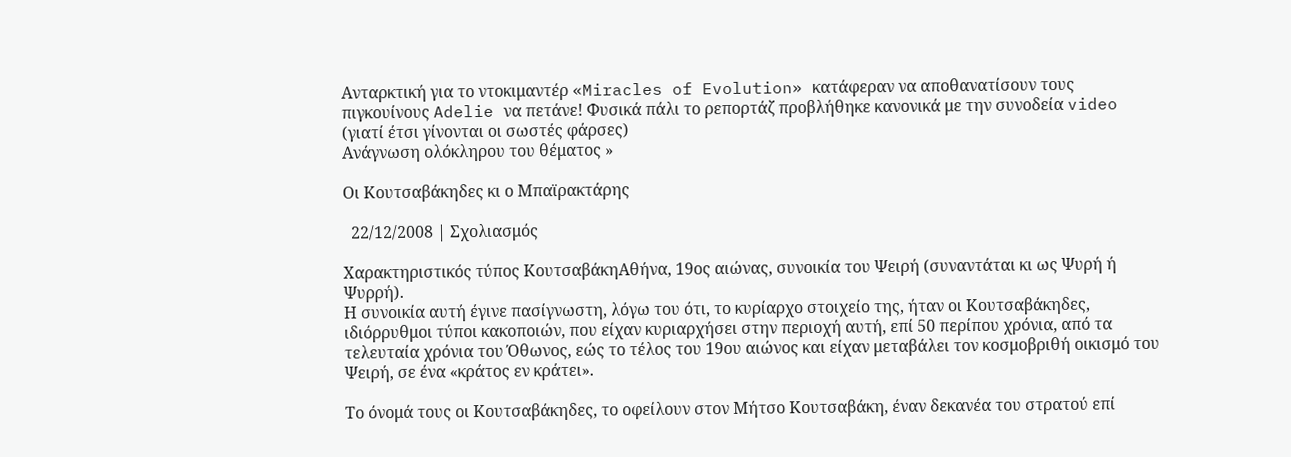Ανταρκτική για το ντοκιμαντέρ «Miracles of Evolution» κατάφεραν να αποθανατίσουν τους πιγκουίνους Adelie να πετάνε! Φυσικά πάλι το ρεπορτάζ προβλήθηκε κανονικά με την συνοδεία video (γιατί έτσι γίνονται οι σωστές φάρσες)
Ανάγνωση ολόκληρου του θέματος »

Οι Κουτσαβάκηδες κι ο Μπαϊρακτάρης

  22/12/2008 | Σχολιασμός

Χαρακτηριστικός τύπος ΚουτσαβάκηΑθήνα, 19ος αιώνας, συνοικία του Ψειρή (συναντάται κι ως Ψυρή ή Ψυρρή).
Η συνοικία αυτή έγινε πασίγνωστη, λόγω του ότι, το κυρίαρχο στοιχείο της, ήταν οι Κουτσαβάκηδες, ιδιόρρυθμοι τύποι κακοποιών, που είχαν κυριαρχήσει στην περιοχή αυτή, επί 50 περίπου χρόνια, από τα τελευταία χρόνια του Όθωνος, εώς το τέλος του 19ου αιώνος και είχαν μεταβάλει τον κοσμοβριθή οικισμό του Ψειρή, σε ένα «κράτος εν κράτει».

Το όνομά τους οι Κουτσαβάκηδες, το οφείλουν στον Μήτσο Κουτσαβάκη, έναν δεκανέα του στρατού επί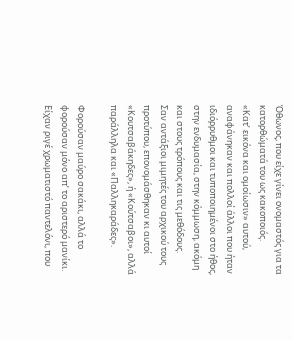Όθωνος, που είχε γίνει ονομαστός για τα κατορθώματά του ως κακοποιός.
«Κατ’ εικόνα και ομοίωσιν» αυτού, αναφάνηκαν και πολλοί άλλοι που ήταν ιδιόρρυθμοι και τυποποιημένοι στο ήθος, στην ενδυμασία, στην κόμμωση, ακόμη και στους τρόπους και τις μεθόδους.
Σαν αντάξιοι μιμητές του αρχικού τους προτύπου, επονομάσθηκαν κι αυτοί «Κουτσαβάκηδες», ή «Κούτσαβοι», αλλά παράλληλα και «Παλληκαράδες».

Φορούσαν μαύρο σακάκι, αλλά το φορούσαν μόνο απ’ το αριστερό μανίκι. Είχαν ριγέ χρωματιστό παντελόνι, που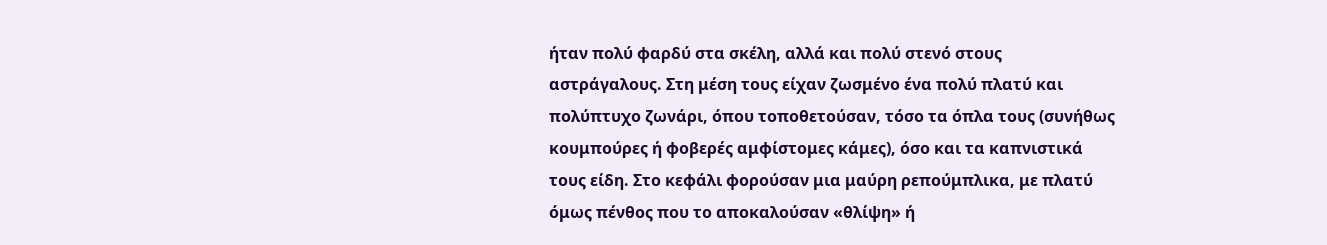ήταν πολύ φαρδύ στα σκέλη, αλλά και πολύ στενό στους αστράγαλους. Στη μέση τους είχαν ζωσμένο ένα πολύ πλατύ και πολύπτυχο ζωνάρι, όπου τοποθετούσαν, τόσο τα όπλα τους (συνήθως κουμπούρες ή φοβερές αμφίστομες κάμες), όσο και τα καπνιστικά τους είδη. Στο κεφάλι φορούσαν μια μαύρη ρεπούμπλικα, με πλατύ όμως πένθος που το αποκαλούσαν «θλίψη» ή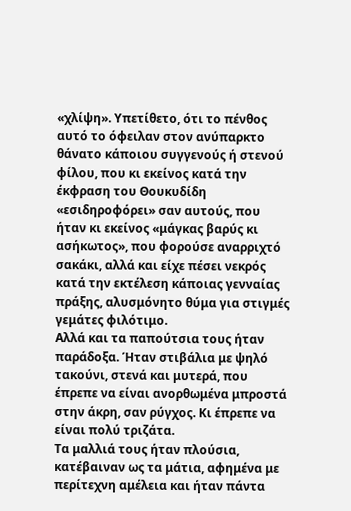«χλίψη». Υπετίθετο, ότι το πένθος αυτό το όφειλαν στον ανύπαρκτο θάνατο κάποιου συγγενούς ή στενού φίλου, που κι εκείνος κατά την έκφραση του Θουκυδίδη «εσιδηροφόρει» σαν αυτούς, που ήταν κι εκείνος «μάγκας βαρύς κι ασήκωτος», που φορούσε αναρριχτό σακάκι, αλλά και είχε πέσει νεκρός κατά την εκτέλεση κάποιας γενναίας πράξης, αλυσμόνητο θύμα για στιγμές γεμάτες φιλότιμο.
Αλλά και τα παπούτσια τους ήταν παράδοξα. Ήταν στιβάλια με ψηλό τακούνι, στενά και μυτερά, που έπρεπε να είναι ανορθωμένα μπροστά στην άκρη, σαν ρύγχος. Κι έπρεπε να είναι πολύ τριζάτα.
Τα μαλλιά τους ήταν πλούσια, κατέβαιναν ως τα μάτια, αφημένα με περίτεχνη αμέλεια και ήταν πάντα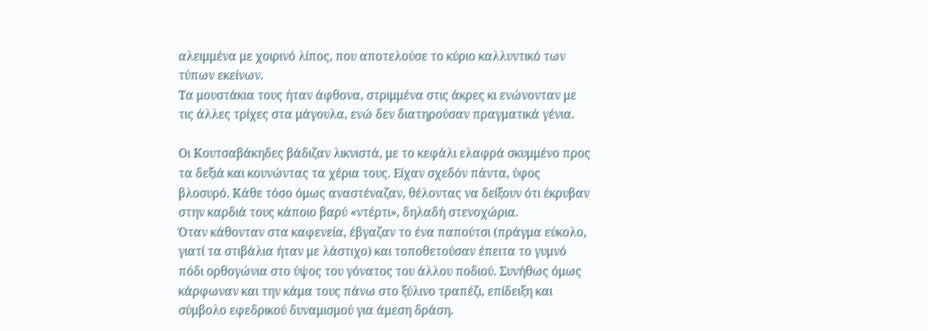αλειμμένα με χοιρινό λίπος, που αποτελούσε το κύριο καλλυντικό των τύπων εκείνων.
Τα μουστάκια τους ήταν άφθονα, στριμμένα στις άκρες κι ενώνονταν με τις άλλες τρίχες στα μάγουλα, ενώ δεν διατηρούσαν πραγματικά γένια.

Οι Κουτσαβάκηδες βάδιζαν λικνιστά, με το κεφάλι ελαφρά σκυμμένο προς τα δεξιά και κουνώντας τα χέρια τους. Είχαν σχεδόν πάντα, ύφος βλοσυρό. Κάθε τόσο όμως αναστέναζαν, θέλοντας να δείξουν ότι έκρυβαν στην καρδιά τους κάποιο βαρύ «ντέρτι», δηλαδή στενοχώρια.
Όταν κάθονταν στα καφενεία, έβγαζαν το ένα παπούτσι (πράγμα εύκολο, γιατί τα στιβάλια ήταν με λάστιχο) και τοποθετούσαν έπειτα το γυμνό πόδι ορθογώνια στο ύψος του γόνατος του άλλου ποδιού. Συνήθως όμως κάρφωναν και την κάμα τους πάνω στο ξύλινο τραπέζι, επίδειξη και σύμβολο εφεδρικού δυναμισμού για άμεση δράση.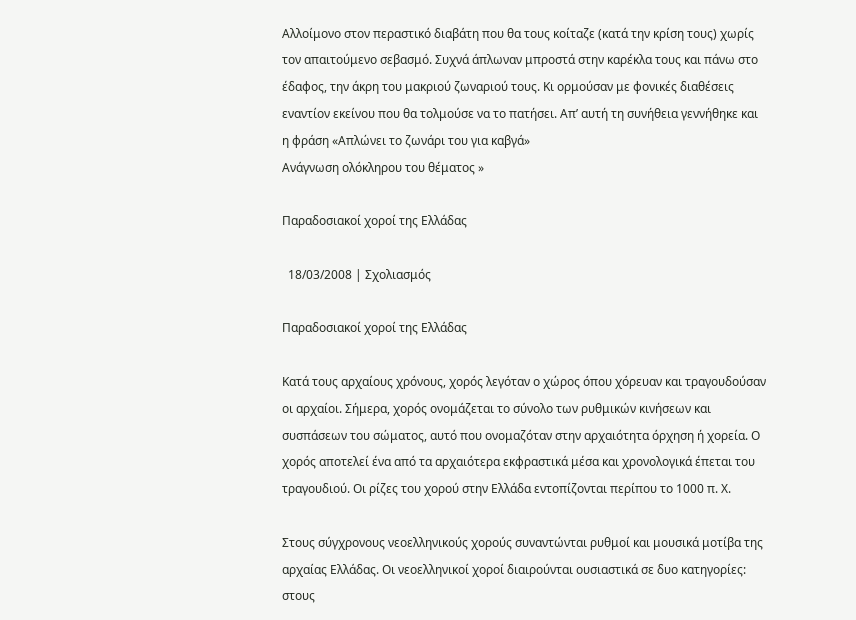Αλλοίμονο στον περαστικό διαβάτη που θα τους κοίταζε (κατά την κρίση τους) χωρίς τον απαιτούμενο σεβασμό. Συχνά άπλωναν μπροστά στην καρέκλα τους και πάνω στο έδαφος, την άκρη του μακριού ζωναριού τους. Κι ορμούσαν με φονικές διαθέσεις εναντίον εκείνου που θα τολμούσε να το πατήσει. Απ’ αυτή τη συνήθεια γεννήθηκε και η φράση «Απλώνει το ζωνάρι του για καβγά»
Ανάγνωση ολόκληρου του θέματος »

Παραδοσιακοί χοροί της Ελλάδας

  18/03/2008 | Σχολιασμός

Παραδοσιακοί χοροί της Ελλάδας

Κατά τους αρχαίους χρόνους, χορός λεγόταν ο χώρος όπου χόρευαν και τραγουδούσαν οι αρχαίοι. Σήμερα, χορός ονομάζεται το σύνολο των ρυθμικών κινήσεων και συσπάσεων του σώματος, αυτό που ονομαζόταν στην αρχαιότητα όρχηση ή χορεία. Ο χορός αποτελεί ένα από τα αρχαιότερα εκφραστικά μέσα και χρονολογικά έπεται του τραγουδιού. Οι ρίζες του χορού στην Ελλάδα εντοπίζονται περίπου το 1000 π. Χ.

Στους σύγχρονους νεοελληνικούς χορούς συναντώνται ρυθμοί και μουσικά μοτίβα της αρχαίας Ελλάδας. Οι νεοελληνικοί χοροί διαιρούνται ουσιαστικά σε δυο κατηγορίες: στους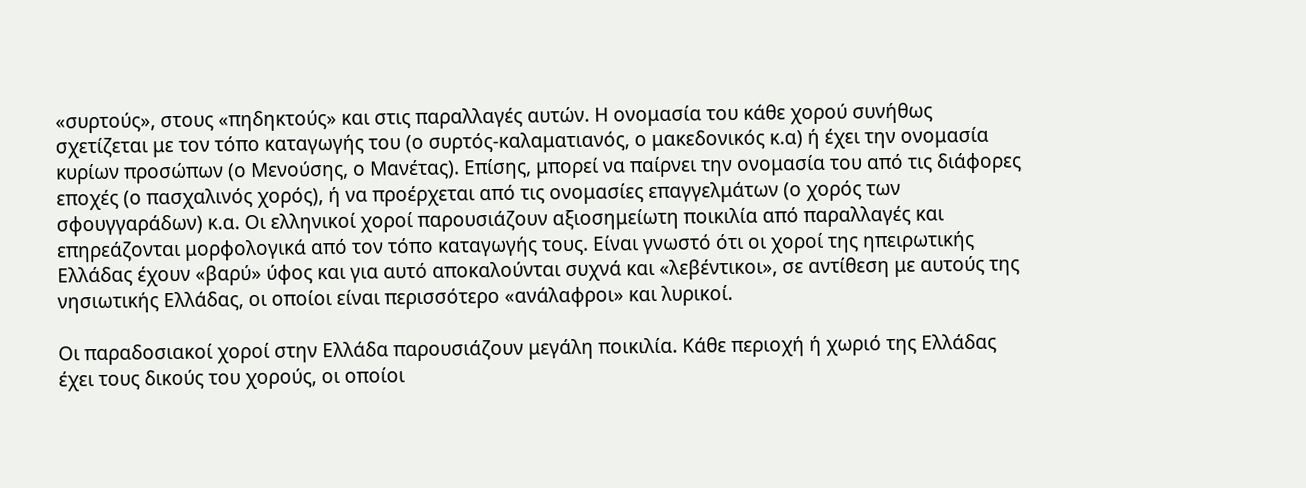«συρτούς», στους «πηδηκτούς» και στις παραλλαγές αυτών. Η ονομασία του κάθε χορού συνήθως σχετίζεται με τον τόπο καταγωγής του (ο συρτός-καλαματιανός, ο μακεδονικός κ.α) ή έχει την ονομασία κυρίων προσώπων (ο Μενούσης, ο Μανέτας). Επίσης, μπορεί να παίρνει την ονομασία του από τις διάφορες εποχές (ο πασχαλινός χορός), ή να προέρχεται από τις ονομασίες επαγγελμάτων (ο χορός των σφουγγαράδων) κ.α. Οι ελληνικοί χοροί παρουσιάζουν αξιοσημείωτη ποικιλία από παραλλαγές και επηρεάζονται μορφολογικά από τον τόπο καταγωγής τους. Είναι γνωστό ότι οι χοροί της ηπειρωτικής Ελλάδας έχουν «βαρύ» ύφος και για αυτό αποκαλούνται συχνά και «λεβέντικοι», σε αντίθεση με αυτούς της νησιωτικής Ελλάδας, οι οποίοι είναι περισσότερο «ανάλαφροι» και λυρικοί.

Οι παραδοσιακοί χοροί στην Ελλάδα παρουσιάζουν μεγάλη ποικιλία. Κάθε περιοχή ή χωριό της Ελλάδας έχει τους δικούς του χορούς, οι οποίοι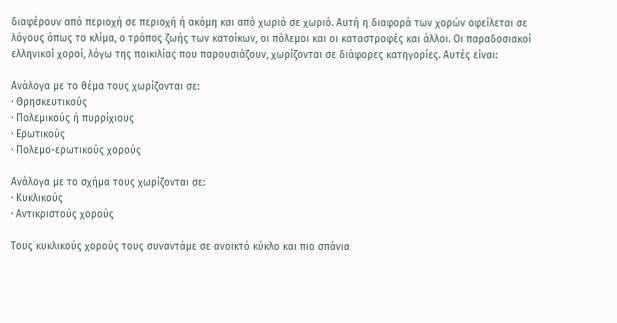διαφέρουν από περιοχή σε περιοχή ή ακόμη και από χωριό σε χωριό. Αυτή η διαφορά των χορών οφείλεται σε λόγους όπως το κλίμα, ο τρόπος ζωής των κατοίκων, οι πόλεμοι και οι καταστροφές και άλλοι. Οι παραδοσιακοί ελληνικοί χοροί, λόγω της ποικιλίας που παρουσιάζουν, χωρίζονται σε διάφορες κατηγορίες. Αυτές είναι:

Ανάλογα με το θέμα τους χωρίζονται σε:
· Θρησκευτικούς
· Πολεμικούς ή πυρρίχιους
· Ερωτικούς
· Πολεμο-ερωτικούς χορούς

Ανάλογα με το σχήμα τους χωρίζονται σε:
· Κυκλικούς
· Αντικριστούς χορούς

Τους κυκλικούς χορούς τους συναντάμε σε ανοικτό κύκλο και πιο σπάνια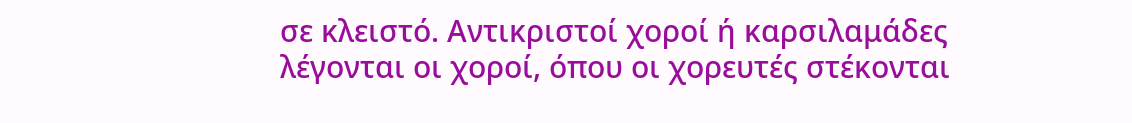σε κλειστό. Αντικριστοί χοροί ή καρσιλαμάδες λέγονται οι χοροί, όπου οι χορευτές στέκονται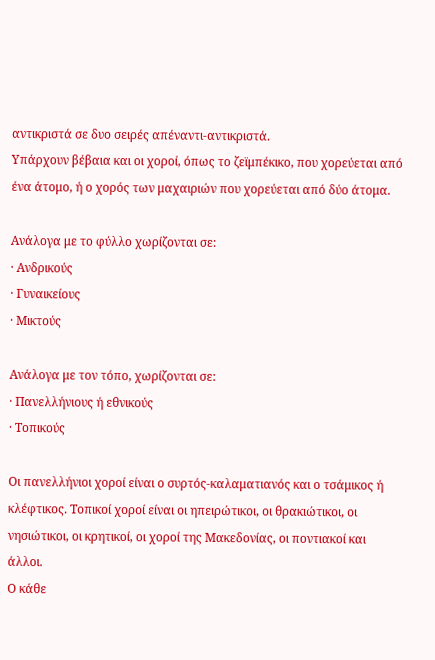αντικριστά σε δυο σειρές απέναντι-αντικριστά.
Υπάρχουν βέβαια και οι χοροί, όπως το ζεϊμπέκικο, που χορεύεται από ένα άτομο, ή ο χορός των μαχαιριών που χορεύεται από δύο άτομα.

Ανάλογα με το φύλλο χωρίζονται σε:
· Ανδρικούς
· Γυναικείους
· Μικτούς

Ανάλογα με τον τόπο, χωρίζονται σε:
· Πανελλήνιους ή εθνικούς
· Τοπικούς

Οι πανελλήνιοι χοροί είναι ο συρτός-καλαματιανός και ο τσάμικος ή κλέφτικος. Τοπικοί χοροί είναι οι ηπειρώτικοι, οι θρακιώτικοι, οι νησιώτικοι, οι κρητικοί, οι χοροί της Μακεδονίας, οι ποντιακοί και άλλοι.
Ο κάθε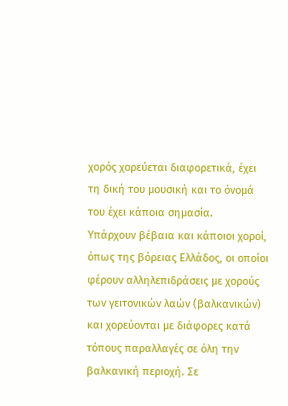χορός χορεύεται διαφορετικά, έχει τη δική του μουσική και το όνομά του έχει κάποια σημασία.
Υπάρχουν βέβαια και κάποιοι χοροί, όπως της βόρειας Ελλάδος, οι οποίοι φέρουν αλληλεπιδράσεις με χορούς των γειτονικών λαών (βαλκανικών) και χορεύονται με διάφορες κατά τόπους παραλλαγές σε όλη την βαλκανική περιοχή. Σε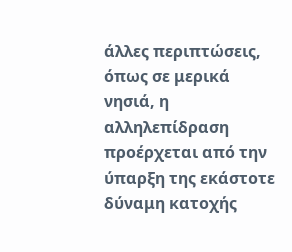άλλες περιπτώσεις, όπως σε μερικά νησιά, η αλληλεπίδραση προέρχεται από την ύπαρξη της εκάστοτε δύναμη κατοχής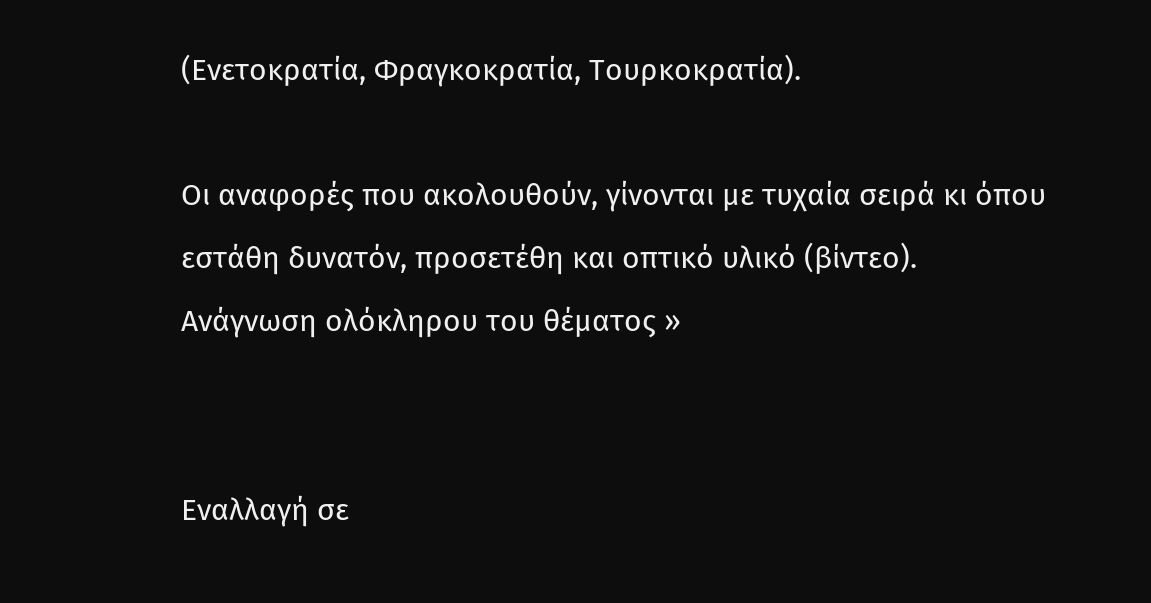(Ενετοκρατία, Φραγκοκρατία, Τουρκοκρατία).

Οι αναφορές που ακολουθούν, γίνονται με τυχαία σειρά κι όπου εστάθη δυνατόν, προσετέθη και οπτικό υλικό (βίντεο).
Ανάγνωση ολόκληρου του θέματος »


Εναλλαγή σε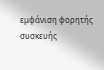εμφάνιση φορητής συσκευής